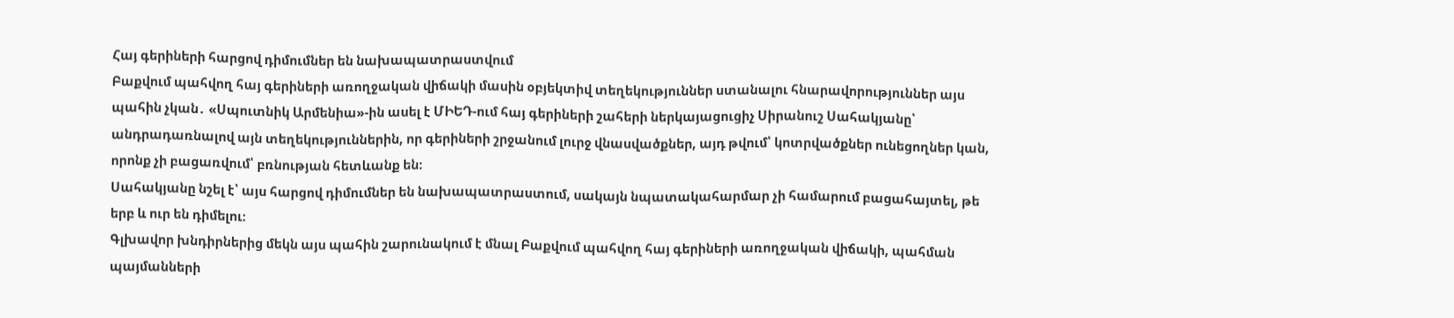Հայ գերիների հարցով դիմումներ են նախապատրաստվում
Բաքվում պահվող հայ գերիների առողջական վիճակի մասին օբյեկտիվ տեղեկություններ ստանալու հնարավորություններ այս պահին չկան․ «Սպուտնիկ Արմենիա»-ին ասել է ՄԻԵԴ-ում հայ գերիների շահերի ներկայացուցիչ Սիրանուշ Սահակյանը՝ անդրադառնալով այն տեղեկություններին, որ գերիների շրջանում լուրջ վնասվածքներ, այդ թվում՝ կոտրվածքներ ունեցողներ կան, որոնք չի բացառվում՝ բռնության հետևանք են։
Սահակյանը նշել է՝ այս հարցով դիմումներ են նախապատրաստում, սակայն նպատակահարմար չի համարում բացահայտել, թե երբ և ուր են դիմելու։
Գլխավոր խնդիրներից մեկն այս պահին շարունակում է մնալ Բաքվում պահվող հայ գերիների առողջական վիճակի, պահման պայմանների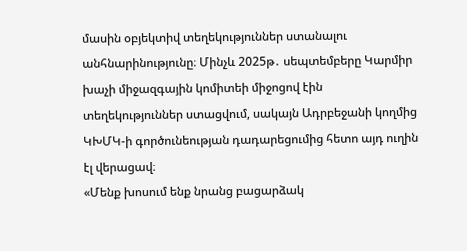մասին օբյեկտիվ տեղեկություններ ստանալու անհնարինությունը։ Մինչև 2025թ․ սեպտեմբերը Կարմիր խաչի միջազգային կոմիտեի միջոցով էին տեղեկություններ ստացվում, սակայն Ադրբեջանի կողմից ԿԽՄԿ-ի գործունեության դադարեցումից հետո այդ ուղին էլ վերացավ։
«Մենք խոսում ենք նրանց բացարձակ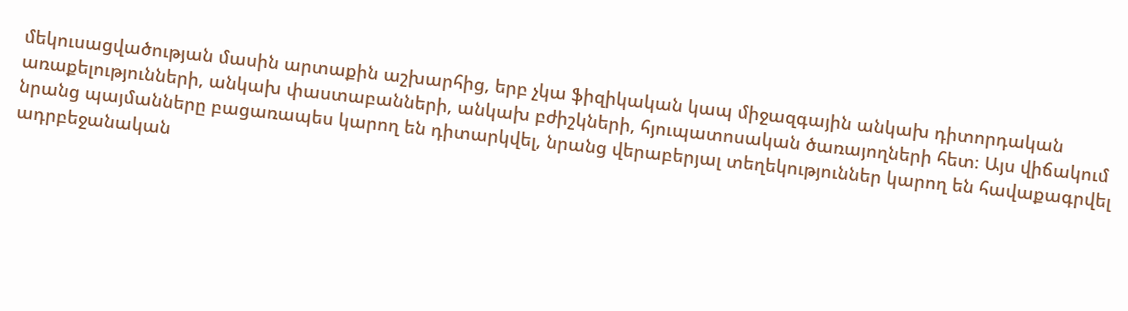մեկուսացվածության մասին արտաքին աշխարհից, երբ չկա ֆիզիկական կապ միջազգային անկախ դիտորդական առաքելությունների, անկախ փաստաբանների, անկախ բժիշկների, հյուպատոսական ծառայողների հետ։ Այս վիճակում նրանց պայմանները բացառապես կարող են դիտարկվել, նրանց վերաբերյալ տեղեկություններ կարող են հավաքագրվել ադրբեջանական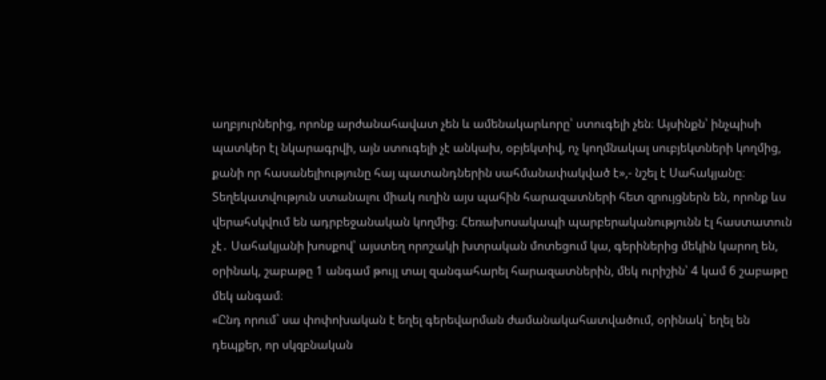աղբյուրներից, որոնք արժանահավատ չեն և ամենակարևորը՝ ստուգելի չեն։ Այսինքն՝ ինչպիսի պատկեր էլ նկարագրվի, այն ստուգելի չէ անկախ, օբյեկտիվ, ոչ կողմնակալ սուբյեկտների կողմից, քանի որ հասանելիությունը հայ պատանդներին սահմանափակված է»,- նշել է Սահակյանը։
Տեղեկատվություն ստանալու միակ ուղին այս պահին հարազատների հետ զրույցներն են, որոնք ևս վերահսկվում են ադրբեջանական կողմից։ Հեռախոսակապի պարբերականությունն էլ հաստատուն չէ․ Սահակյանի խոսքով՝ այստեղ որոշակի խտրական մոտեցում կա, գերիներից մեկին կարող են, օրինակ, շաբաթը 1 անգամ թույլ տալ զանգահարել հարազատներին, մեկ ուրիշին՝ 4 կամ 6 շաբաթը մեկ անգամ։
«Ընդ որում` սա փոփոխական է եղել գերեվարման ժամանակահատվածում, օրինակ` եղել են դեպքեր, որ սկզբնական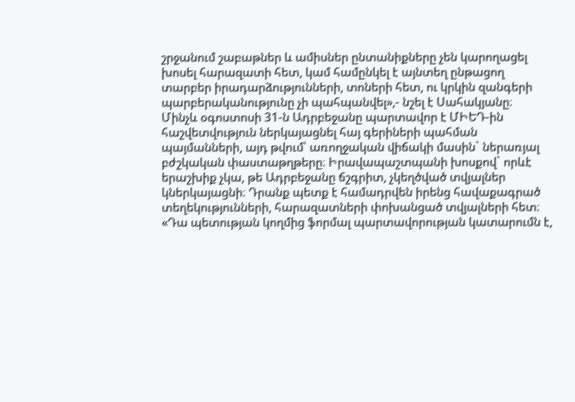շրջանում շաբաթներ և ամիսներ ընտանիքները չեն կարողացել խոսել հարազատի հետ, կամ համընկել է այնտեղ ընթացող տարբեր իրադարձությունների, տոների հետ, ու կրկին զանգերի պարբերականությունը չի պահպանվել»,- նշել է Սահակյանը։
Մինչև օգոստոսի 31-ն Ադրբեջանը պարտավոր է ՄԻԵԴ-ին հաշվետվություն ներկայացնել հայ գերիների պահման պայմանների, այդ թվում՝ առողջական վիճակի մասին` ներառյալ բժշկական փաստաթղթերը։ Իրավապաշտպանի խոսքով` որևէ երաշխիք չկա, թե Ադրբեջանը ճշգրիտ, չկեղծված տվյալներ կներկայացնի։ Դրանք պետք է համադրվեն իրենց հավաքագրած տեղեկությունների, հարազատների փոխանցած տվյալների հետ։
«Դա պետության կողմից ֆորմալ պարտավորության կատարումն է,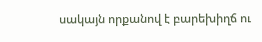սակայն որքանով է բարեխիղճ ու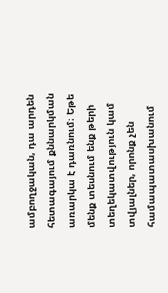ամբողջական, դա արդեն հետագայում քննարկման առարկա է դառնում։ Եթե մենք տեսնում ենք թերի տեղեկատվություն կամ տվյալներ, որոնք չեն համապատասխանում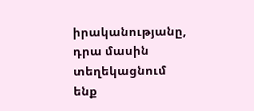իրականությանը, դրա մասին տեղեկացնում ենք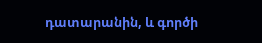դատարանին, և գործի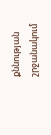քննության շրջանակում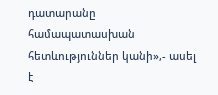դատարանը համապատասխան հետևություններ կանի»,- ասել է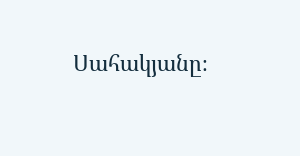Սահակյանը։